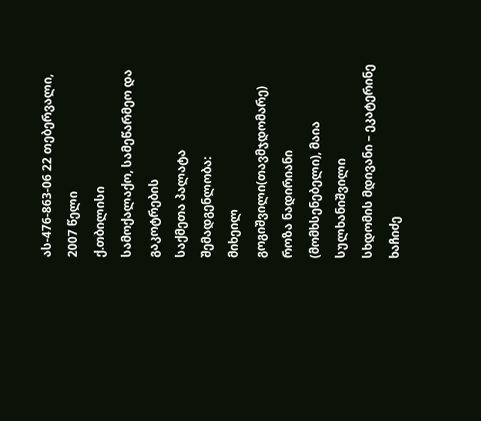ას-476-863-06 22 თებერვალი, 2007 წელი
ქ.თბილისი
სამოქალაქო, სამეწარმეო და გაკოტრების
საქმეთა პალატა
შემადგენლობა:
მიხეილ გოგიშვილი(თავმჯდომარე)
როზა ნადირიანი (მომხსენებელი), მაია სულხანიშვილი
სხდომის მდივანი – ეკატერინე ხაჩიძე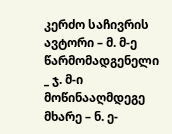კერძო საჩივრის ავტორი – მ. მ-ე
წარმომადგენელი _ ჯ. მ-ი
მოწინააღმდეგე მხარე – ნ. ე-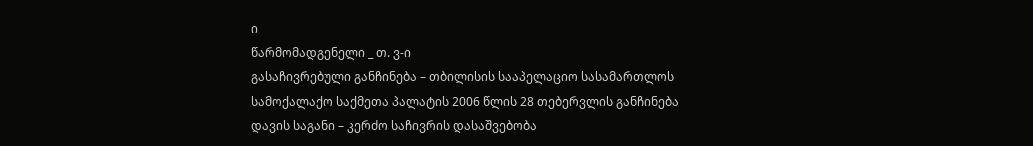ი
წარმომადგენელი _ თ. ვ-ი
გასაჩივრებული განჩინება – თბილისის სააპელაციო სასამართლოს სამოქალაქო საქმეთა პალატის 2006 წლის 28 თებერვლის განჩინება
დავის საგანი – კერძო საჩივრის დასაშვებობა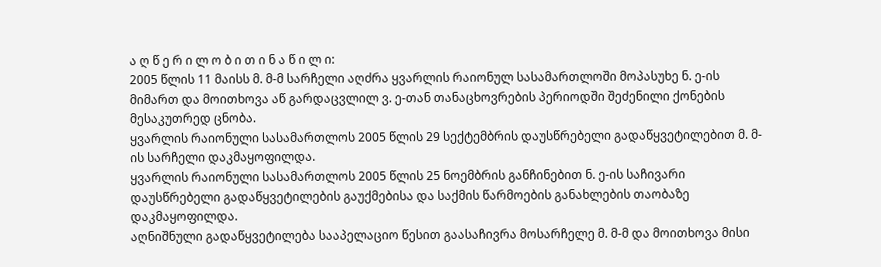ა ღ წ ე რ ი ლ ო ბ ი თ ი ნ ა წ ი ლ ი:
2005 წლის 11 მაისს მ. მ-მ სარჩელი აღძრა ყვარლის რაიონულ სასამართლოში მოპასუხე ნ. ე-ის მიმართ და მოითხოვა აწ გარდაცვლილ ვ. ე-თან თანაცხოვრების პერიოდში შეძენილი ქონების მესაკუთრედ ცნობა.
ყვარლის რაიონული სასამართლოს 2005 წლის 29 სექტემბრის დაუსწრებელი გადაწყვეტილებით მ. მ-ის სარჩელი დაკმაყოფილდა.
ყვარლის რაიონული სასამართლოს 2005 წლის 25 ნოემბრის განჩინებით ნ. ე-ის საჩივარი დაუსწრებელი გადაწყვეტილების გაუქმებისა და საქმის წარმოების განახლების თაობაზე დაკმაყოფილდა.
აღნიშნული გადაწყვეტილება სააპელაციო წესით გაასაჩივრა მოსარჩელე მ. მ-მ და მოითხოვა მისი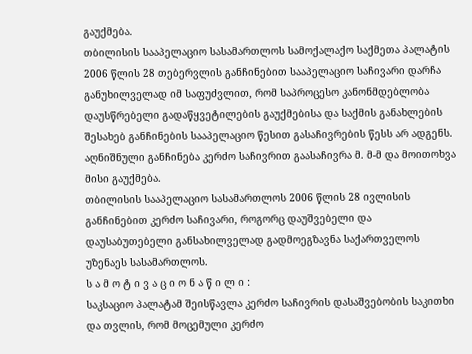გაუქმება.
თბილისის სააპელაციო სასამართლოს სამოქალაქო საქმეთა პალატის 2006 წლის 28 თებერვლის განჩინებით სააპელაციო საჩივარი დარჩა განუხილველად იმ საფუძვლით, რომ საპროცესო კანონმდებლობა დაუსწრებელი გადაწყვეტილების გაუქმებისა და საქმის განახლების შესახებ განჩინების სააპელაციო წესით გასაჩივრების წესს არ ადგენს.
აღნიშნული განჩინება კერძო საჩივრით გაასაჩივრა მ. მ-მ და მოითოხვა მისი გაუქმება.
თბილისის სააპელაციო სასამართლოს 2006 წლის 28 ივლისის განჩინებით კერძო საჩივარი, როგორც დაუშვებელი და დაუსაბუთებელი განსახილველად გადმოეგზავნა საქართველოს უზენაეს სასამართლოს.
ს ა მ ო ტ ი ვ ა ც ი ო ნ ა წ ი ლ ი :
საკსაციო პალატამ შეისწავლა კერძო საჩივრის დასაშვებობის საკითხი და თვლის, რომ მოცემული კერძო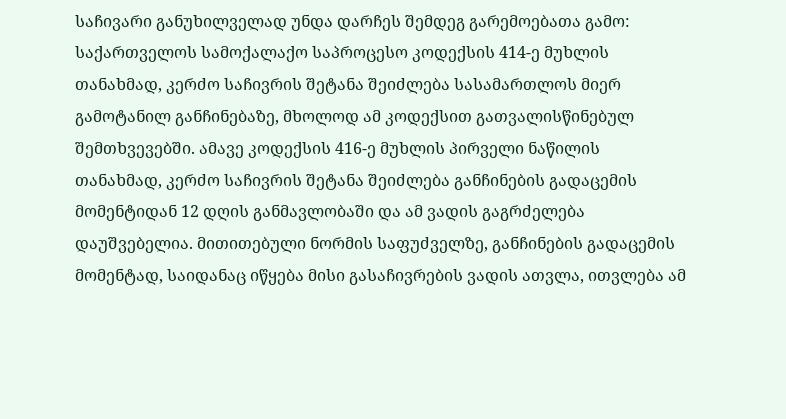საჩივარი განუხილველად უნდა დარჩეს შემდეგ გარემოებათა გამო:
საქართველოს სამოქალაქო საპროცესო კოდექსის 414-ე მუხლის თანახმად, კერძო საჩივრის შეტანა შეიძლება სასამართლოს მიერ გამოტანილ განჩინებაზე, მხოლოდ ამ კოდექსით გათვალისწინებულ შემთხვევებში. ამავე კოდექსის 416-ე მუხლის პირველი ნაწილის თანახმად, კერძო საჩივრის შეტანა შეიძლება განჩინების გადაცემის მომენტიდან 12 დღის განმავლობაში და ამ ვადის გაგრძელება დაუშვებელია. მითითებული ნორმის საფუძველზე, განჩინების გადაცემის მომენტად, საიდანაც იწყება მისი გასაჩივრების ვადის ათვლა, ითვლება ამ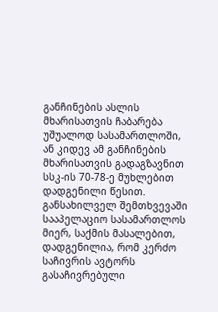განჩინების ასლის მხარისათვის ჩაბარება უშუალოდ სასამართლოში, ან კიდევ ამ განჩინების მხარისათვის გადაგზავნით სსკ-ის 70-78-ე მუხლებით დადგენილი წესით.
განსახილველ შემთხვევაში სააპელაციო სასამართლოს მიერ, საქმის მასალებით, დადგენილია, რომ კერძო საჩივრის ავტორს გასაჩივრებული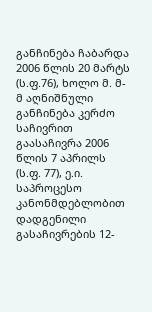განჩინება ჩაბარდა 2006 წლის 20 მარტს (ს.ფ.76), ხოლო მ. მ-მ აღნიშნული განჩინება კერძო საჩივრით გაასაჩივრა 2006 წლის 7 აპრილს (ს.ფ. 77), ე.ი. საპროცესო კანონმდებლობით დადგენილი გასაჩივრების 12-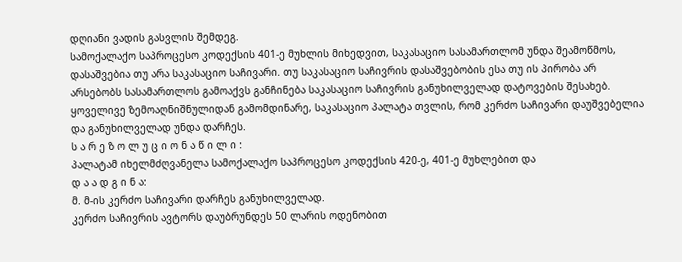დღიანი ვადის გასვლის შემდეგ.
სამოქალაქო საპროცესო კოდექსის 401-ე მუხლის მიხედვით, საკასაციო სასამართლომ უნდა შეამოწმოს, დასაშვებია თუ არა საკასაციო საჩივარი. თუ საკასაციო საჩივრის დასაშვებობის ესა თუ ის პირობა არ არსებობს სასამართლოს გამოაქვს განჩინება საკასაციო საჩივრის განუხილველად დატოვების შესახებ.
ყოველივე ზემოაღნიშნულიდან გამომდინარე, საკასაციო პალატა თვლის, რომ კერძო საჩივარი დაუშვებელია და განუხილველად უნდა დარჩეს.
ს ა რ ე ზ ო ლ უ ც ი ო ნ ა წ ი ლ ი :
პალატამ იხელმძღვანელა სამოქალაქო საპროცესო კოდექსის 420-ე, 401-ე მუხლებით და
დ ა ა დ გ ი ნ ა:
მ. მ-ის კერძო საჩივარი დარჩეს განუხილველად.
კერძო საჩივრის ავტორს დაუბრუნდეს 50 ლარის ოდენობით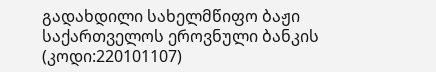გადახდილი სახელმწიფო ბაჟი საქართველოს ეროვნული ბანკის (კოდი:220101107)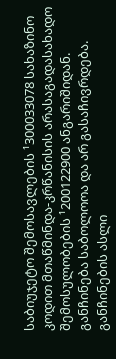საბიუჯეტო შემოსავლების ¹300033078 სახაზინო კოდით მთაწმინდა-კრწანისის არასაგადასახადო შემოსულობების ¹200122900 ანგარიშიდან.
განჩინება საბოლოოა და არ გასაჩივრდება.
განჩინების ასლი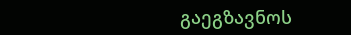გაეგზავნოს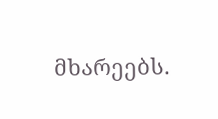მხარეებს.